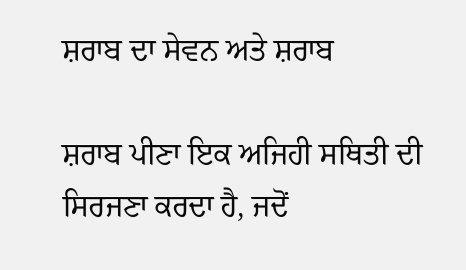ਸ਼ਰਾਬ ਦਾ ਸੇਵਨ ਅਤੇ ਸ਼ਰਾਬ

ਸ਼ਰਾਬ ਪੀਣਾ ਇਕ ਅਜਿਹੀ ਸਥਿਤੀ ਦੀ ਸਿਰਜਣਾ ਕਰਦਾ ਹੈ, ਜਦੋਂ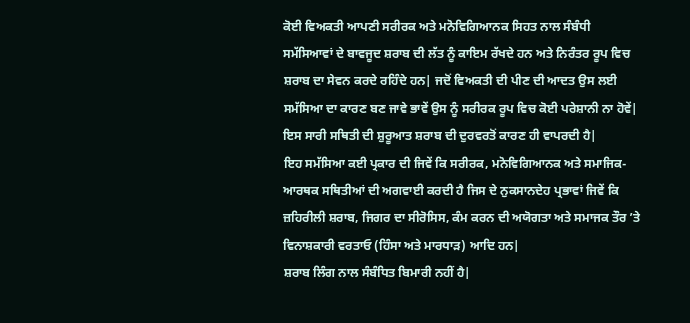ਕੋਈ ਵਿਅਕਤੀ ਆਪਣੀ ਸਰੀਰਕ ਅਤੇ ਮਨੋਵਿਗਿਆਨਕ ਸਿਹਤ ਨਾਲ ਸੰਬੰਧੀ ਸਮੱਸਿਆਵਾਂ ਦੇ ਬਾਵਜੂਦ ਸ਼ਰਾਬ ਦੀ ਲੱਤ ਨੂੰ ਕਾਇਮ ਰੱਖਦੇ ਹਨ ਅਤੇ ਨਿਰੰਤਰ ਰੂਪ ਵਿਚ ਸ਼ਰਾਬ ਦਾ ਸੇਵਨ ਕਰਦੇ ਰਹਿੰਦੇ ਹਨ| ਜਦੋਂ ਵਿਅਕਤੀ ਦੀ ਪੀਣ ਦੀ ਆਦਤ ਉਸ ਲਈ ਸਮੱਸਿਆ ਦਾ ਕਾਰਣ ਬਣ ਜਾਵੇ ਭਾਵੇਂ ਉਸ ਨੂੰ ਸਰੀਰਕ ਰੂਪ ਵਿਚ ਕੋਈ ਪਰੇਸ਼ਾਨੀ ਨਾ ਹੋਵੇਂ| ਇਸ ਸਾਰੀ ਸਥਿਤੀ ਦੀ ਸ਼ੁਰੂਆਤ ਸ਼ਰਾਬ ਦੀ ਦੁਰਵਰਤੋਂ ਕਾਰਣ ਹੀ ਵਾਪਰਦੀ ਹੈ|
ਇਹ ਸਮੱਸਿਆ ਕਈ ਪ੍ਰਕਾਰ ਦੀ ਜਿਵੇਂ ਕਿ ਸਰੀਰਕ, ਮਨੋਵਿਗਿਆਨਕ ਅਤੇ ਸਮਾਜਿਕ-ਆਰਥਕ ਸਥਿਤੀਆਂ ਦੀ ਅਗਵਾਈ ਕਰਦੀ ਹੈ ਜਿਸ ਦੇ ਨੁਕਸਾਨਦੇਹ ਪ੍ਰਭਾਵਾਂ ਜਿਵੇਂ ਕਿ ਜ਼ਹਿਰੀਲੀ ਸ਼ਰਾਬ, ਜਿਗਰ ਦਾ ਸੀਰੋਸਿਸ, ਕੰਮ ਕਰਨ ਦੀ ਅਯੋਗਤਾ ਅਤੇ ਸਮਾਜਕ ਤੌਰ ’ਤੇ ਵਿਨਾਸ਼ਕਾਰੀ ਵਰਤਾਓ (ਹਿੰਸਾ ਅਤੇ ਮਾਰਧਾੜ) ਆਦਿ ਹਨ|
ਸ਼ਰਾਬ ਲਿੰਗ ਨਾਲ ਸੰਬੰਧਿਤ ਬਿਮਾਰੀ ਨਹੀਂ ਹੈ|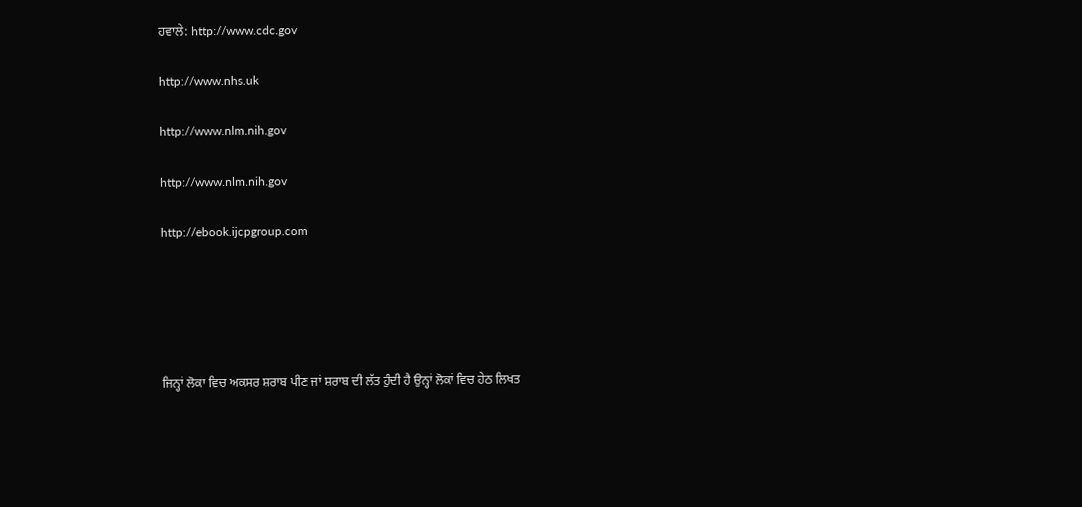ਹਵਾਲੇ: http://www.cdc.gov

http://www.nhs.uk

http://www.nlm.nih.gov

http://www.nlm.nih.gov

http://ebook.ijcpgroup.com





ਜਿਨ੍ਹਾਂ ਲੋਕਾ ਵਿਚ ਅਕਸਰ ਸ਼ਰਾਬ ਪੀਣ ਜਾਂ ਸ਼ਰਾਬ ਦੀ ਲੱਤ ਹੁੰਦੀ ਹੈ ਉਨ੍ਹਾਂ ਲੋਕਾਂ ਵਿਚ ਹੇਠ ਲਿਖਤ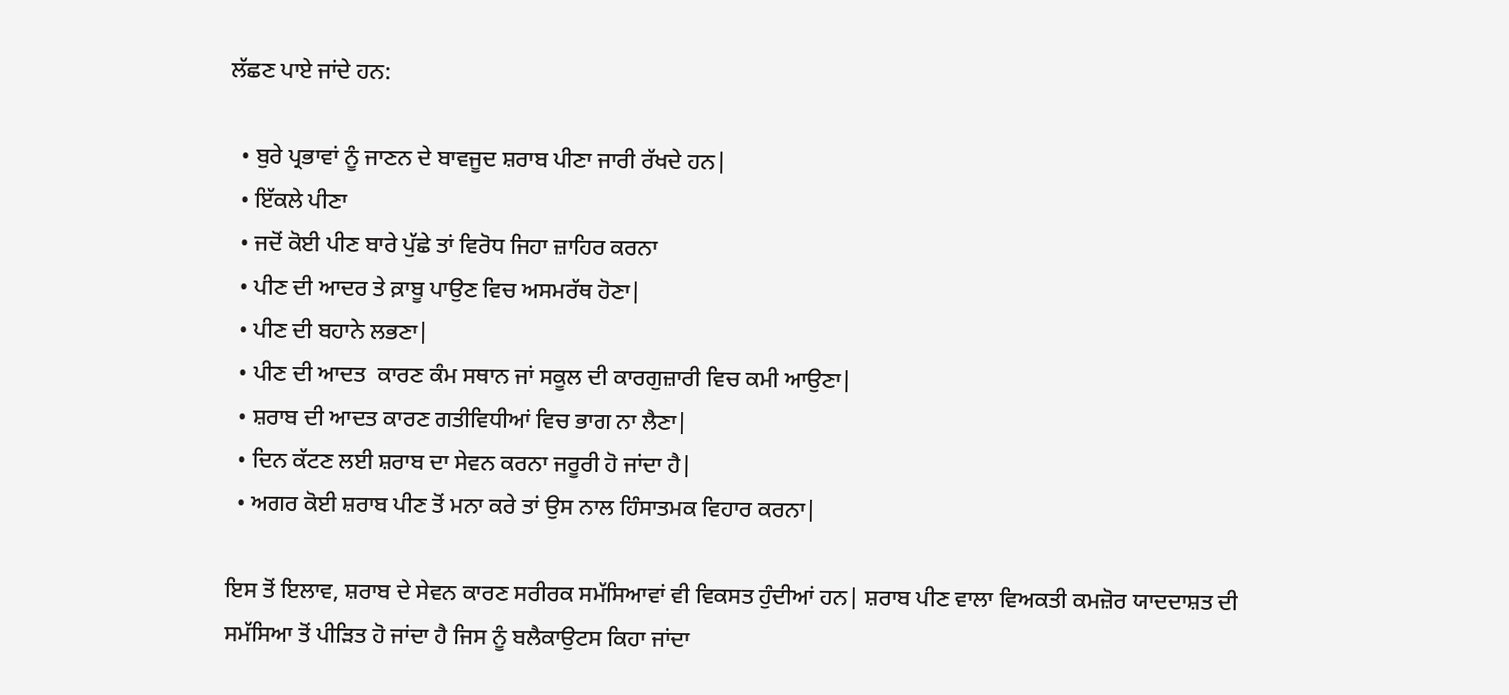ਲੱਛਣ ਪਾਏ ਜਾਂਦੇ ਹਨ:

  • ਬੁਰੇ ਪ੍ਰਭਾਵਾਂ ਨੂੰ ਜਾਣਨ ਦੇ ਬਾਵਜੂਦ ਸ਼ਰਾਬ ਪੀਣਾ ਜਾਰੀ ਰੱਖਦੇ ਹਨ|
  • ਇੱਕਲੇ ਪੀਣਾ
  • ਜਦੋਂ ਕੋਈ ਪੀਣ ਬਾਰੇ ਪੁੱਛੇ ਤਾਂ ਵਿਰੋਧ ਜਿਹਾ ਜ਼ਾਹਿਰ ਕਰਨਾ
  • ਪੀਣ ਦੀ ਆਦਰ ਤੇ ਕ਼ਾਬੂ ਪਾਉਣ ਵਿਚ ਅਸਮਰੱਥ ਹੋਣਾ|
  • ਪੀਣ ਦੀ ਬਹਾਨੇ ਲਭਣਾ|
  • ਪੀਣ ਦੀ ਆਦਤ  ਕਾਰਣ ਕੰਮ ਸਥਾਨ ਜਾਂ ਸਕੂਲ ਦੀ ਕਾਰਗੁਜ਼ਾਰੀ ਵਿਚ ਕਮੀ ਆਉਣਾ|
  • ਸ਼ਰਾਬ ਦੀ ਆਦਤ ਕਾਰਣ ਗਤੀਵਿਧੀਆਂ ਵਿਚ ਭਾਗ ਨਾ ਲੈਣਾ|
  • ਦਿਨ ਕੱਟਣ ਲਈ ਸ਼ਰਾਬ ਦਾ ਸੇਵਨ ਕਰਨਾ ਜਰੂਰੀ ਹੋ ਜਾਂਦਾ ਹੈ|
  • ਅਗਰ ਕੋਈ ਸ਼ਰਾਬ ਪੀਣ ਤੋਂ ਮਨਾ ਕਰੇ ਤਾਂ ਉਸ ਨਾਲ ਹਿੰਸਾਤਮਕ ਵਿਹਾਰ ਕਰਨਾ|

ਇਸ ਤੋਂ ਇਲਾਵ, ਸ਼ਰਾਬ ਦੇ ਸੇਵਨ ਕਾਰਣ ਸਰੀਰਕ ਸਮੱਸਿਆਵਾਂ ਵੀ ਵਿਕਸਤ ਹੁੰਦੀਆਂ ਹਨ| ਸ਼ਰਾਬ ਪੀਣ ਵਾਲਾ ਵਿਅਕਤੀ ਕਮਜ਼ੋਰ ਯਾਦਦਾਸ਼ਤ ਦੀ ਸਮੱਸਿਆ ਤੋਂ ਪੀੜਿਤ ਹੋ ਜਾਂਦਾ ਹੈ ਜਿਸ ਨੂੰ ਬਲੈਕਾਉਟਸ ਕਿਹਾ ਜਾਂਦਾ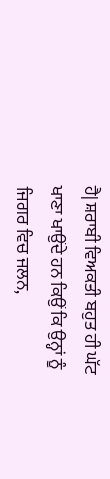ਹੈ| ਸ਼ਰਾਬੀ ਵਿਅਕਤੀ ਬਹੁਤ ਹੀ ਘੱਟ ਖਾਣਾ ਖਾਉਂਦੇ ਹਨ ਕਿਉਂ ਕਿ ਉਨ੍ਹਾਂ ਨੂੰ ਜਿਗਰ ਵਿਚ ਜਲਨ,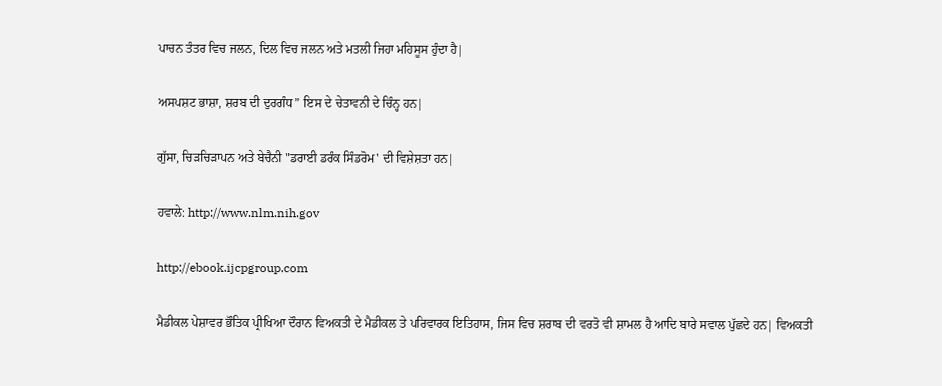ਪਾਚਨ ਤੰਤਰ ਵਿਚ ਜਲਨ, ਦਿਲ ਵਿਚ ਜਲਨ ਅਤੇ ਮਤਲੀ ਜਿਹਾ ਮਹਿਸੂਸ ਹੁੰਦਾ ਹੈ|

ਅਸਪਸ਼ਟ ਭਾਸ਼ਾ, ਸ਼ਰਬ ਦੀ ਦੁਰਗੰਧ” ਇਸ ਦੇ ਚੇਤਾਵਨੀ ਦੇ ਚਿੰਨ੍ਹ ਹਨ|

ਗੁੱਸਾ, ਚਿੜਚਿੜਾਪਨ ਅਤੇ ਬੇਚੈਨੀ "ਡਰਾਈ ਡਰੰਕ ਸਿੰਡਰੋਮ' ਦੀ ਵਿਸ਼ੇਸ਼ਤਾ ਹਨ|

ਹਵਾਲੇ: http://www.nlm.nih.gov

http://ebook.ijcpgroup.com

ਮੈਡੀਕਲ ਪੇਸ਼ਾਵਰ ਭੌਤਿਕ ਪ੍ਰੀਖਿਆ ਦੌਰਾਨ ਵਿਅਕਤੀ ਦੇ ਮੈਡੀਕਲ ਤੇ ਪਰਿਵਾਰਕ ਇਤਿਹਾਸ, ਜਿਸ ਵਿਚ ਸ਼ਰਾਬ ਦੀ ਵਰਤੋ ਵੀ ਸ਼ਾਮਲ ਹੈ ਆਦਿ ਬਾਰੇ ਸਵਾਲ ਪੁੱਛਦੇ ਹਨ| ਵਿਅਕਤੀ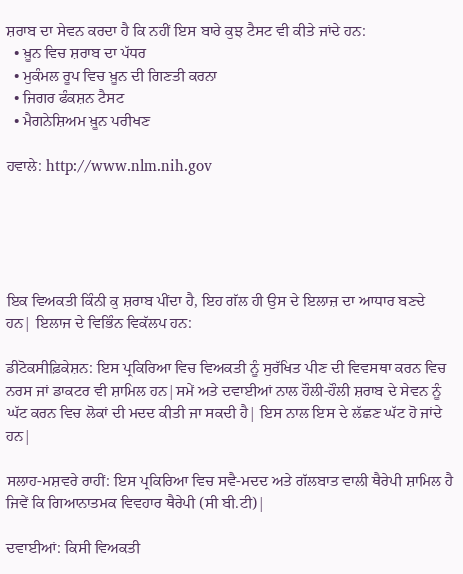ਸ਼ਰਾਬ ਦਾ ਸੇਵਨ ਕਰਦਾ ਹੈ ਕਿ ਨਹੀਂ ਇਸ ਬਾਰੇ ਕੁਝ ਟੈਸਟ ਵੀ ਕੀਤੇ ਜਾਂਦੇ ਹਨ:
  • ਖ਼ੂਨ ਵਿਚ ਸ਼ਰਾਬ ਦਾ ਪੱਧਰ
  • ਮੁਕੰਮਲ ਰੂਪ ਵਿਚ ਖ਼ੂਨ ਦੀ ਗਿਣਤੀ ਕਰਨਾ
  • ਜਿਗਰ ਫੰਕਸ਼ਨ ਟੈਸਟ
  • ਮੈਗਨੇਸ਼ਿਅਮ ਖ਼ੂਨ ਪਰੀਖਣ

ਹਵਾਲੇ: http://www.nlm.nih.gov





ਇਕ ਵਿਅਕਤੀ ਕਿੰਨੀ ਕੁ ਸ਼ਰਾਬ ਪੀਂਦਾ ਹੈ, ਇਹ ਗੱਲ ਹੀ ਉਸ ਦੇ ਇਲਾਜ਼ ਦਾ ਆਧਾਰ ਬਣਦੇ ਹਨ| ਇਲਾਜ ਦੇ ਵਿਭਿੰਨ ਵਿਕੱਲਪ ਹਨ:

ਡੀਟੋਕਸੀਫ਼ਿਕੇਸ਼ਨ: ਇਸ ਪ੍ਰਕਿਰਿਆ ਵਿਚ ਵਿਅਕਤੀ ਨੂੰ ਸੁਰੱਖਿਤ ਪੀਣ ਦੀ ਵਿਵਸਥਾ ਕਰਨ ਵਿਚ ਨਰਸ ਜਾਂ ਡਾਕਟਰ ਵੀ ਸ਼ਾਮਿਲ ਹਨ|ਸਮੇਂ ਅਤੇ ਦਵਾਈਆਂ ਨਾਲ ਹੌਲੀ-ਹੌਲੀ ਸ਼ਰਾਬ ਦੇ ਸੇਵਨ ਨੂੰ ਘੱਟ ਕਰਨ ਵਿਚ ਲੋਕਾਂ ਦੀ ਮਦਦ ਕੀਤੀ ਜਾ ਸਕਦੀ ਹੈ| ਇਸ ਨਾਲ ਇਸ ਦੇ ਲੱਛਣ ਘੱਟ ਹੋ ਜਾਂਦੇ ਹਨ|

ਸਲਾਹ-ਮਸ਼ਵਰੇ ਰਾਹੀਂ: ਇਸ ਪ੍ਰਕਿਰਿਆ ਵਿਚ ਸਵੈ-ਮਦਦ ਅਤੇ ਗੱਲਬਾਤ ਵਾਲੀ ਥੈਰੇਪੀ ਸ਼ਾਮਿਲ ਹੈ ਜਿਵੇਂ ਕਿ ਗਿਆਨਾਤਮਕ ਵਿਵਹਾਰ ਥੈਰੇਪੀ (ਸੀ ਬੀ.ਟੀ)|

ਦਵਾਈਆਂ: ਕਿਸੀ ਵਿਅਕਤੀ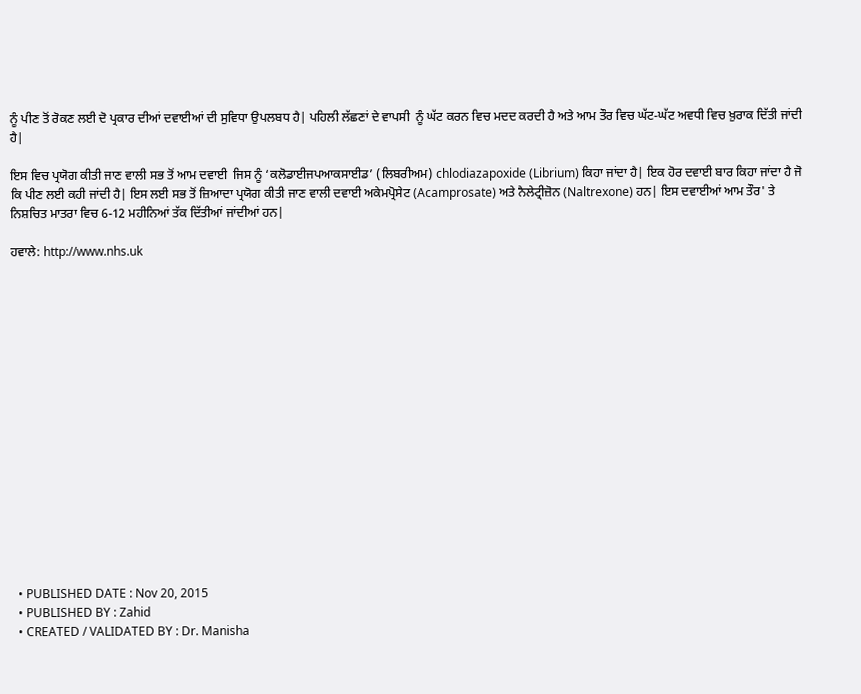ਨੂੰ ਪੀਣ ਤੋਂ ਰੋਕਣ ਲਈ ਦੋ ਪ੍ਰਕਾਰ ਦੀਆਂ ਦਵਾਈਆਂ ਦੀ ਸੁਵਿਧਾ ਉਪਲਬਧ ਹੈ| ਪਹਿਲੀ ਲੱਛਣਾਂ ਦੇ ਵਾਪਸੀ  ਨੂੰ ਘੱਟ ਕਰਨ ਵਿਚ ਮਦਦ ਕਰਦੀ ਹੈ ਅਤੇ ਆਮ ਤੌਰ ਵਿਚ ਘੱਟ-ਘੱਟ ਅਵਧੀ ਵਿਚ ਖ਼ੁਰਾਕ ਦਿੱਤੀ ਜਾਂਦੀ ਹੈ|

ਇਸ ਵਿਚ ਪ੍ਰਯੋਗ ਕੀਤੀ ਜਾਣ ਵਾਲੀ ਸਭ ਤੋਂ ਆਮ ਦਵਾਈ  ਜਿਸ ਨੂੰ ‘ਕਲੋਡਾਈਜਪਆਕਸਾਈਡ’ (ਲਿਬਰੀਅਮ) chlodiazapoxide (Librium) ਕਿਹਾ ਜਾਂਦਾ ਹੈ| ਇਕ ਹੋਰ ਦਵਾਈ ਬਾਰ ਕਿਹਾ ਜਾਂਦਾ ਹੈ ਜੋ ਕਿ ਪੀਣ ਲਈ ਕਹੀ ਜਾਂਦੀ ਹੈ| ਇਸ ਲਈ ਸਭ ਤੋਂ ਜ਼ਿਆਦਾ ਪ੍ਰਯੋਗ ਕੀਤੀ ਜਾਣ ਵਾਲੀ ਦਵਾਈ ਅਕੇਮਪ੍ਰੋਸੇਟ (Acamprosate) ਅਤੇ ਨੈਲੇਟ੍ਰੀਜ਼ੋਨ (Naltrexone) ਹਨ| ਇਸ ਦਵਾਈਆਂ ਆਮ ਤੌਰ' ਤੇ ਨਿਸ਼ਚਿਤ ਮਾਤਰਾ ਵਿਚ 6-12 ਮਹੀਨਿਆਂ ਤੱਕ ਦਿੱਤੀਆਂ ਜਾਂਦੀਆਂ ਹਨ|

ਹਵਾਲੇ: http://www.nhs.uk

















  • PUBLISHED DATE : Nov 20, 2015
  • PUBLISHED BY : Zahid
  • CREATED / VALIDATED BY : Dr. Manisha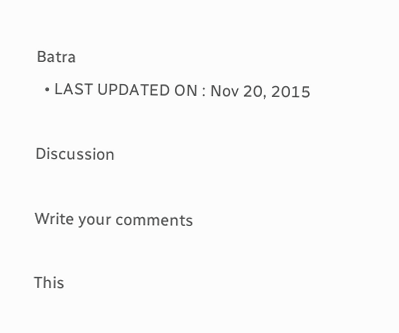Batra
  • LAST UPDATED ON : Nov 20, 2015

Discussion

Write your comments

This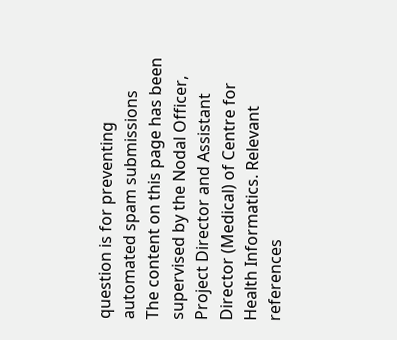question is for preventing automated spam submissions
The content on this page has been supervised by the Nodal Officer, Project Director and Assistant Director (Medical) of Centre for Health Informatics. Relevant references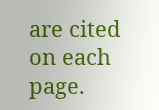are cited on each page.